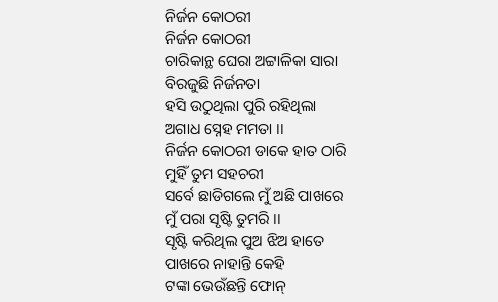ନିର୍ଜନ କୋଠରୀ
ନିର୍ଜନ କୋଠରୀ
ଚାରିକାନ୍ଥ ଘେରା ଅଟ୍ଟାଳିକା ସାରା
ବିରଜୁଛି ନିର୍ଜନତା
ହସି ଉଠୁଥିଲା ପୁରି ରହିଥିଲା
ଅଗାଧ ସ୍ନେହ ମମତା ।।
ନିର୍ଜନ କୋଠରୀ ଡାକେ ହାତ ଠାରି
ମୁହିଁ ତୁମ ସହଚରୀ
ସର୍ବେ ଛାଡିଗଲେ ମୁଁ ଅଛି ପାଖରେ
ମୁଁ ପରା ସୃଷ୍ଟି ତୁମରି ।।
ସୃଷ୍ଟି କରିଥିଲ ପୁଅ ଝିଅ ହାତେ
ପାଖରେ ନାହାନ୍ତି କେହି
ଟଙ୍କା ଭେଉଁଛନ୍ତି ଫୋନ୍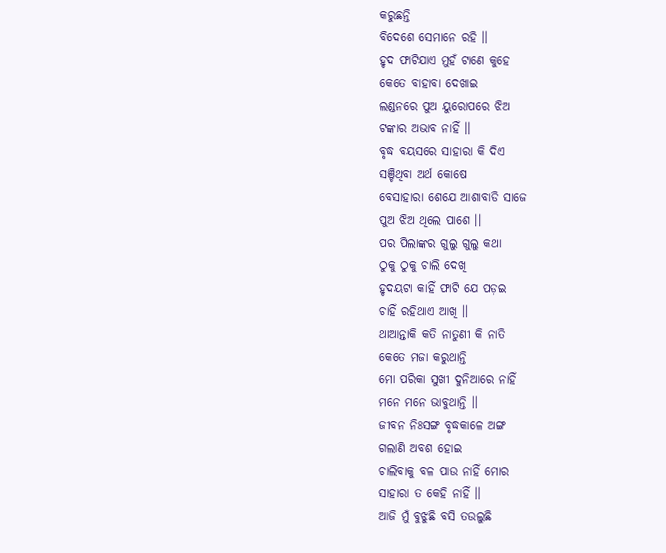କରୁଛନ୍ତି
ବିଦେଶେ ସେମାନେ ରହି ।।
ହୃଦ ଫାଟିଯାଏ ମୁହଁ ଟାଣେ କୁହେ
କେତେ ବାହାବା ଦେଖାଇ
ଲଣ୍ଡନରେ ପୁଅ ୟୁରୋପରେ ଝିଅ
ଟଙ୍କାର ଅଭାବ ନାହିଁ ।।
ବୃଦ୍ଧ ବୟସରେ ସାହାରା କି ଦିଏ
ସଞ୍ଚିଥିବା ଅର୍ଥ କୋଷେ
ବେସାହାରା ଶେଯେ ଆଶାବାଡି ସାଜେ
ପୁଅ ଝିଅ ଥିଲେ ପାଶେ ।।
ପର ପିଲାଙ୍କର ଗୁଲୁ ଗୁଲୁ କଥା
ଠୁକୁ ଠୁକୁ ଚାଲି ଦେଖି
ହୃଦୟଟା କାହିଁ ଫାଟି ଯେ ପଡ଼ଇ
ଚାହିଁ ରହିଥାଏ ଆଖି ।।
ଥାଆନ୍ତାକି କତି ନାତୁଣୀ କି ନାତି
କେତେ ମଜା କରୁଥାନ୍ତି
ମୋ ପରିକା ସୁଖୀ ଦୁନିଆରେ ନାହିଁ
ମନେ ମନେ ଭାବୁଥାନ୍ତି ।।
ଜୀବନ ନିଃସଙ୍ଗ ବୃଦ୍ଧକାଳେ ଅଙ୍ଗ
ଗଲାଣି ଅବଶ ହୋଇ
ଚାଲିବାକୁ ବଳ ପାଉ ନାହିଁ ମୋର
ସାହାରା ତ କେହି ନାହିଁ ।।
ଆଜି ମୁଁ ବୁଝୁଛି ବସି ତଉଲୁଛି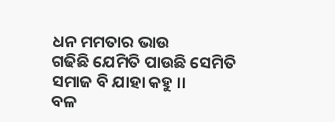ଧନ ମମତାର ଭାଉ
ଗଢିଛି ଯେମିତି ପାଉଛି ସେମିତି
ସମାଜ ବି ଯାହା କହୁ ।।
ବଳ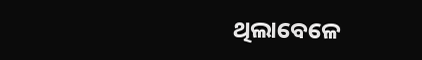ଥିଲାବେଳେ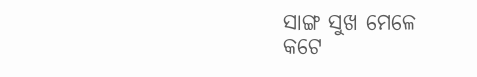ସାଙ୍ଗ ସୁଖ ମେଳେ
କଟେ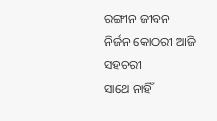ରଙ୍ଗୀନ ଜୀବନ
ନିର୍ଜନ କୋଠରୀ ଆଜି ସହଚରୀ
ସାଥେ ନାହିଁ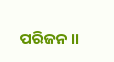ପରିଜନ ।।